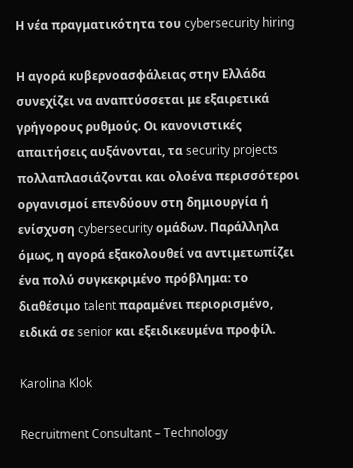Η νέα πραγματικότητα του cybersecurity hiring

Η αγορά κυβερνοασφάλειας στην Ελλάδα συνεχίζει να αναπτύσσεται με εξαιρετικά γρήγορους ρυθμούς. Οι κανονιστικές απαιτήσεις αυξάνονται, τα security projects πολλαπλασιάζονται και ολοένα περισσότεροι οργανισμοί επενδύουν στη δημιουργία ή ενίσχυση cybersecurity ομάδων. Παράλληλα όμως, η αγορά εξακολουθεί να αντιμετωπίζει ένα πολύ συγκεκριμένο πρόβλημα: το διαθέσιμο talent παραμένει περιορισμένο, ειδικά σε senior και εξειδικευμένα προφίλ.

Karolina Klok

Recruitment Consultant – Technology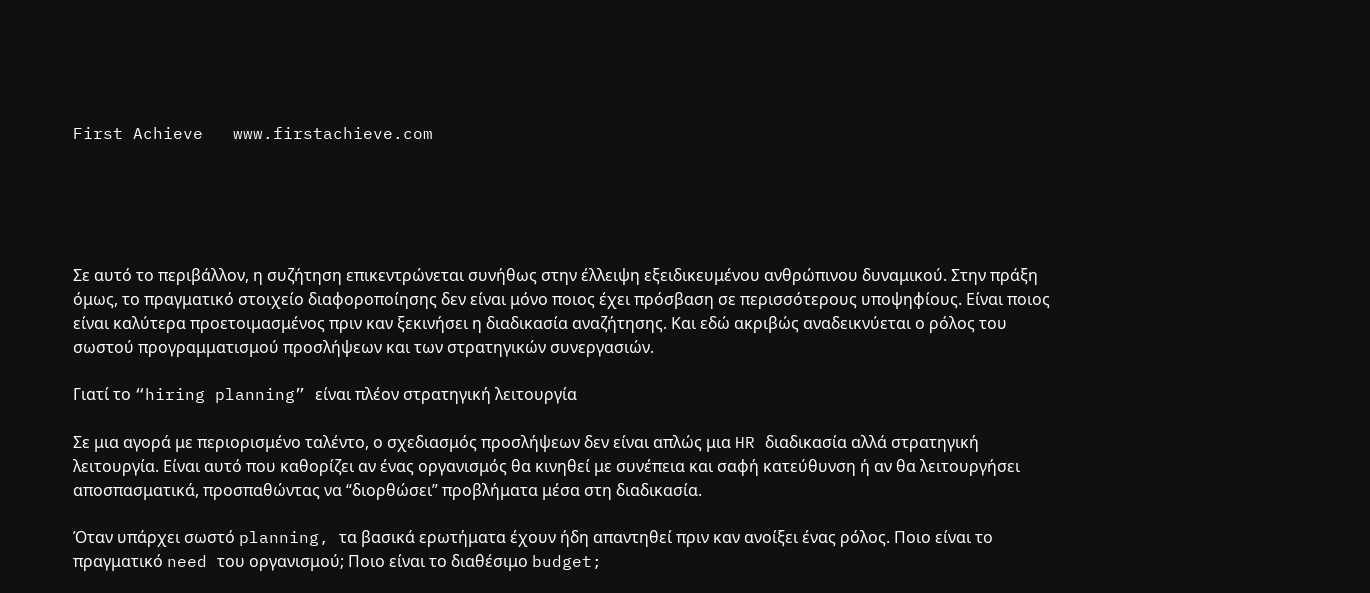First Achieve   www.firstachieve.com





Σε αυτό το περιβάλλον, η συζήτηση επικεντρώνεται συνήθως στην έλλειψη εξειδικευμένου ανθρώπινου δυναμικού. Στην πράξη όμως, το πραγματικό στοιχείο διαφοροποίησης δεν είναι μόνο ποιος έχει πρόσβαση σε περισσότερους υποψηφίους. Είναι ποιος είναι καλύτερα προετοιμασμένος πριν καν ξεκινήσει η διαδικασία αναζήτησης. Και εδώ ακριβώς αναδεικνύεται ο ρόλος του σωστού προγραμματισμού προσλήψεων και των στρατηγικών συνεργασιών.

Γιατί το “hiring planning” είναι πλέον στρατηγική λειτουργία

Σε μια αγορά με περιορισμένο ταλέντο, ο σχεδιασμός προσλήψεων δεν είναι απλώς μια HR διαδικασία αλλά στρατηγική λειτουργία. Είναι αυτό που καθορίζει αν ένας οργανισμός θα κινηθεί με συνέπεια και σαφή κατεύθυνση ή αν θα λειτουργήσει αποσπασματικά, προσπαθώντας να “διορθώσει” προβλήματα μέσα στη διαδικασία.

Όταν υπάρχει σωστό planning, τα βασικά ερωτήματα έχουν ήδη απαντηθεί πριν καν ανοίξει ένας ρόλος. Ποιο είναι το πραγματικό need του οργανισμού; Ποιο είναι το διαθέσιμο budget;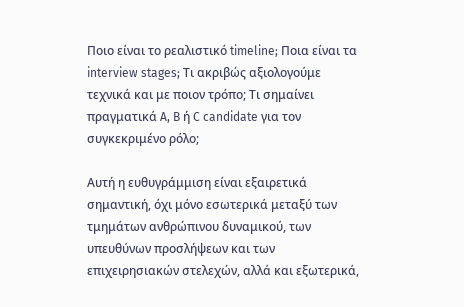Ποιο είναι το ρεαλιστικό timeline; Ποια είναι τα interview stages; Τι ακριβώς αξιολογούμε τεχνικά και με ποιον τρόπο; Τι σημαίνει πραγματικά A, B ή C candidate για τον συγκεκριμένο ρόλο;

Αυτή η ευθυγράμμιση είναι εξαιρετικά σημαντική, όχι μόνο εσωτερικά μεταξύ των τμημάτων ανθρώπινου δυναμικού, των υπευθύνων προσλήψεων και των επιχειρησιακών στελεχών, αλλά και εξωτερικά,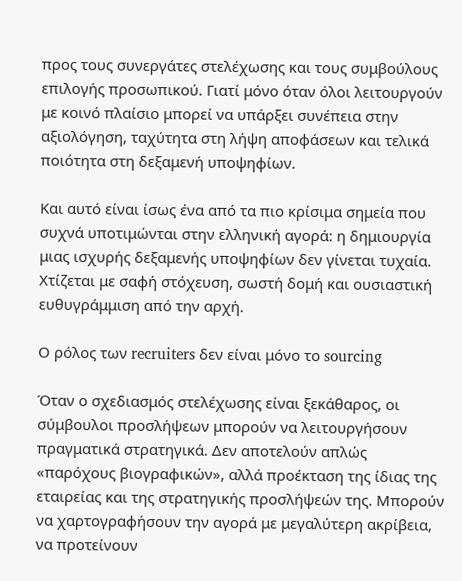προς τους συνεργάτες στελέχωσης και τους συμβούλους επιλογής προσωπικού. Γιατί μόνο όταν όλοι λειτουργούν με κοινό πλαίσιο μπορεί να υπάρξει συνέπεια στην αξιολόγηση, ταχύτητα στη λήψη αποφάσεων και τελικά ποιότητα στη δεξαμενή υποψηφίων.

Και αυτό είναι ίσως ένα από τα πιο κρίσιμα σημεία που συχνά υποτιμώνται στην ελληνική αγορά: η δημιουργία μιας ισχυρής δεξαμενής υποψηφίων δεν γίνεται τυχαία. Χτίζεται με σαφή στόχευση, σωστή δομή και ουσιαστική ευθυγράμμιση από την αρχή.

Ο ρόλος των recruiters δεν είναι μόνο το sourcing

Όταν ο σχεδιασμός στελέχωσης είναι ξεκάθαρος, οι σύμβουλοι προσλήψεων μπορούν να λειτουργήσουν πραγματικά στρατηγικά. Δεν αποτελούν απλώς «παρόχους βιογραφικών», αλλά προέκταση της ίδιας της εταιρείας και της στρατηγικής προσλήψεών της. Μπορούν να χαρτογραφήσουν την αγορά με μεγαλύτερη ακρίβεια, να προτείνουν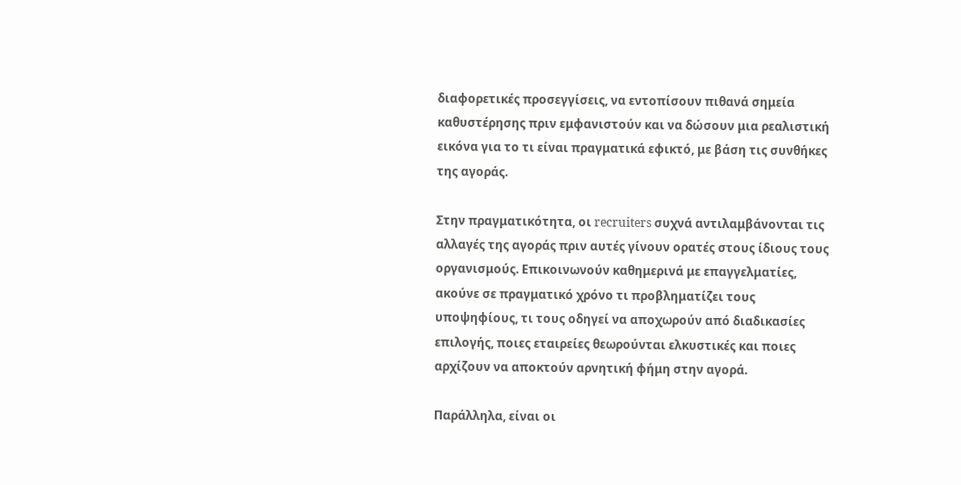διαφορετικές προσεγγίσεις, να εντοπίσουν πιθανά σημεία καθυστέρησης πριν εμφανιστούν και να δώσουν μια ρεαλιστική εικόνα για το τι είναι πραγματικά εφικτό, με βάση τις συνθήκες της αγοράς.

Στην πραγματικότητα, οι recruiters συχνά αντιλαμβάνονται τις αλλαγές της αγοράς πριν αυτές γίνουν ορατές στους ίδιους τους οργανισμούς. Επικοινωνούν καθημερινά με επαγγελματίες, ακούνε σε πραγματικό χρόνο τι προβληματίζει τους υποψηφίους, τι τους οδηγεί να αποχωρούν από διαδικασίες επιλογής, ποιες εταιρείες θεωρούνται ελκυστικές και ποιες αρχίζουν να αποκτούν αρνητική φήμη στην αγορά.

Παράλληλα, είναι οι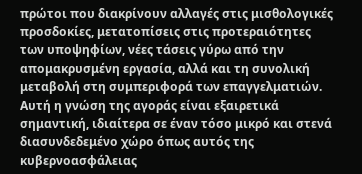πρώτοι που διακρίνουν αλλαγές στις μισθολογικές προσδοκίες, μετατοπίσεις στις προτεραιότητες των υποψηφίων, νέες τάσεις γύρω από την απομακρυσμένη εργασία, αλλά και τη συνολική μεταβολή στη συμπεριφορά των επαγγελματιών. Αυτή η γνώση της αγοράς είναι εξαιρετικά σημαντική, ιδιαίτερα σε έναν τόσο μικρό και στενά διασυνδεδεμένο χώρο όπως αυτός της κυβερνοασφάλειας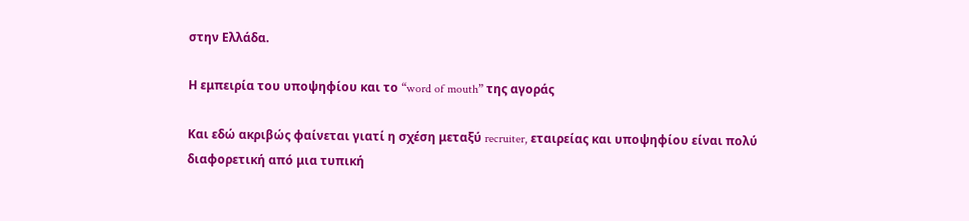στην Ελλάδα.

Η εμπειρία του υποψηφίου και το “word of mouth” της αγοράς

Και εδώ ακριβώς φαίνεται γιατί η σχέση μεταξύ recruiter, εταιρείας και υποψηφίου είναι πολύ διαφορετική από μια τυπική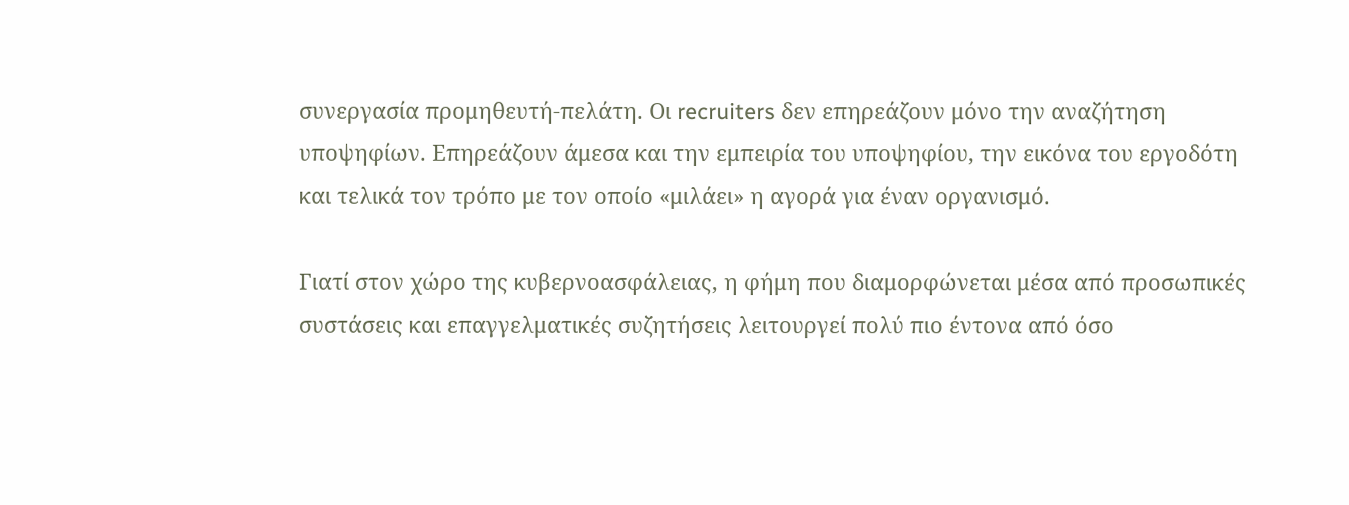συνεργασία προμηθευτή-πελάτη. Οι recruiters δεν επηρεάζουν μόνο την αναζήτηση υποψηφίων. Επηρεάζουν άμεσα και την εμπειρία του υποψηφίου, την εικόνα του εργοδότη και τελικά τον τρόπο με τον οποίο «μιλάει» η αγορά για έναν οργανισμό.

Γιατί στον χώρο της κυβερνοασφάλειας, η φήμη που διαμορφώνεται μέσα από προσωπικές συστάσεις και επαγγελματικές συζητήσεις λειτουργεί πολύ πιο έντονα από όσο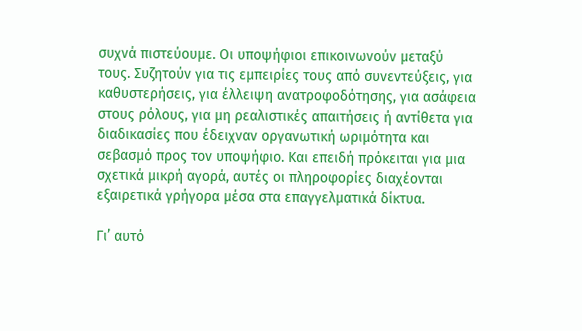συχνά πιστεύουμε. Οι υποψήφιοι επικοινωνούν μεταξύ τους. Συζητούν για τις εμπειρίες τους από συνεντεύξεις, για καθυστερήσεις, για έλλειψη ανατροφοδότησης, για ασάφεια στους ρόλους, για μη ρεαλιστικές απαιτήσεις ή αντίθετα για διαδικασίες που έδειχναν οργανωτική ωριμότητα και σεβασμό προς τον υποψήφιο. Και επειδή πρόκειται για μια σχετικά μικρή αγορά, αυτές οι πληροφορίες διαχέονται εξαιρετικά γρήγορα μέσα στα επαγγελματικά δίκτυα.

Γι’ αυτό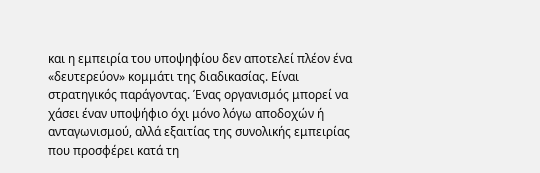και η εμπειρία του υποψηφίου δεν αποτελεί πλέον ένα «δευτερεύον» κομμάτι της διαδικασίας. Είναι στρατηγικός παράγοντας. Ένας οργανισμός μπορεί να χάσει έναν υποψήφιο όχι μόνο λόγω αποδοχών ή ανταγωνισμού, αλλά εξαιτίας της συνολικής εμπειρίας που προσφέρει κατά τη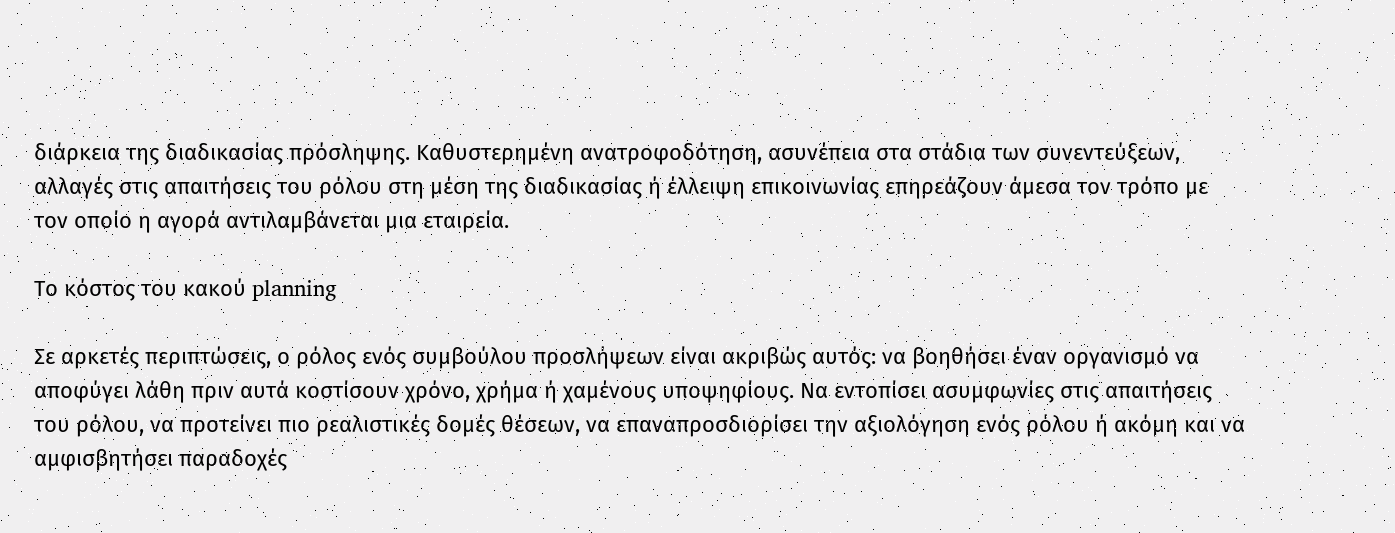διάρκεια της διαδικασίας πρόσληψης. Καθυστερημένη ανατροφοδότηση, ασυνέπεια στα στάδια των συνεντεύξεων, αλλαγές στις απαιτήσεις του ρόλου στη μέση της διαδικασίας ή έλλειψη επικοινωνίας επηρεάζουν άμεσα τον τρόπο με τον οποίο η αγορά αντιλαμβάνεται μια εταιρεία.

Το κόστος του κακού planning

Σε αρκετές περιπτώσεις, ο ρόλος ενός συμβούλου προσλήψεων είναι ακριβώς αυτός: να βοηθήσει έναν οργανισμό να αποφύγει λάθη πριν αυτά κοστίσουν χρόνο, χρήμα ή χαμένους υποψηφίους. Να εντοπίσει ασυμφωνίες στις απαιτήσεις του ρόλου, να προτείνει πιο ρεαλιστικές δομές θέσεων, να επαναπροσδιορίσει την αξιολόγηση ενός ρόλου ή ακόμη και να αμφισβητήσει παραδοχές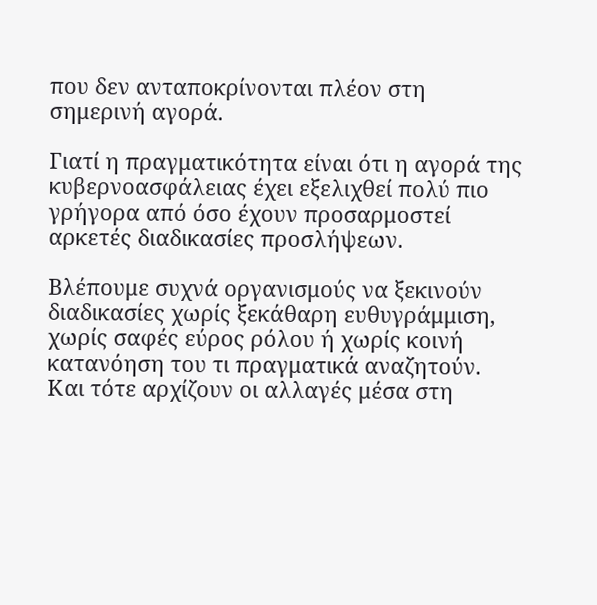που δεν ανταποκρίνονται πλέον στη σημερινή αγορά.

Γιατί η πραγματικότητα είναι ότι η αγορά της κυβερνοασφάλειας έχει εξελιχθεί πολύ πιο γρήγορα από όσο έχουν προσαρμοστεί αρκετές διαδικασίες προσλήψεων.

Βλέπουμε συχνά οργανισμούς να ξεκινούν διαδικασίες χωρίς ξεκάθαρη ευθυγράμμιση, χωρίς σαφές εύρος ρόλου ή χωρίς κοινή κατανόηση του τι πραγματικά αναζητούν. Και τότε αρχίζουν οι αλλαγές μέσα στη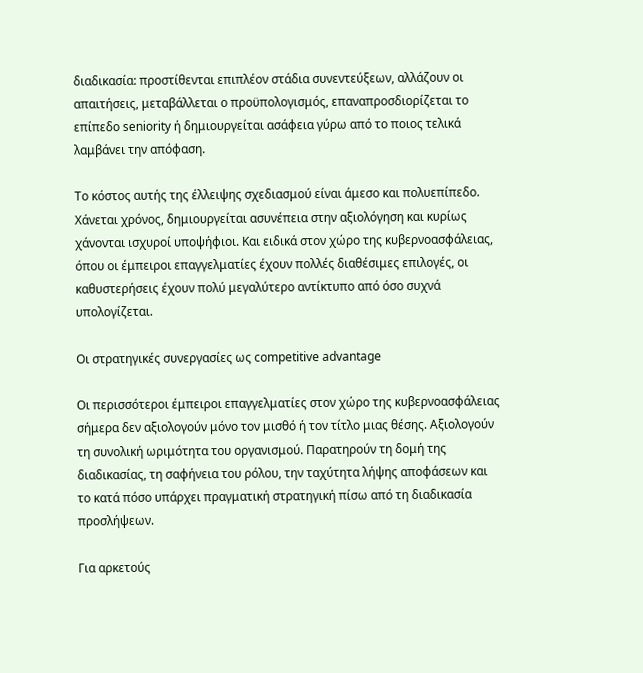διαδικασία: προστίθενται επιπλέον στάδια συνεντεύξεων, αλλάζουν οι απαιτήσεις, μεταβάλλεται ο προϋπολογισμός, επαναπροσδιορίζεται το επίπεδο seniority ή δημιουργείται ασάφεια γύρω από το ποιος τελικά λαμβάνει την απόφαση.

Το κόστος αυτής της έλλειψης σχεδιασμού είναι άμεσο και πολυεπίπεδο. Χάνεται χρόνος, δημιουργείται ασυνέπεια στην αξιολόγηση και κυρίως χάνονται ισχυροί υποψήφιοι. Και ειδικά στον χώρο της κυβερνοασφάλειας, όπου οι έμπειροι επαγγελματίες έχουν πολλές διαθέσιμες επιλογές, οι καθυστερήσεις έχουν πολύ μεγαλύτερο αντίκτυπο από όσο συχνά υπολογίζεται.

Οι στρατηγικές συνεργασίες ως competitive advantage

Οι περισσότεροι έμπειροι επαγγελματίες στον χώρο της κυβερνοασφάλειας σήμερα δεν αξιολογούν μόνο τον μισθό ή τον τίτλο μιας θέσης. Αξιολογούν τη συνολική ωριμότητα του οργανισμού. Παρατηρούν τη δομή της διαδικασίας, τη σαφήνεια του ρόλου, την ταχύτητα λήψης αποφάσεων και το κατά πόσο υπάρχει πραγματική στρατηγική πίσω από τη διαδικασία προσλήψεων.

Για αρκετούς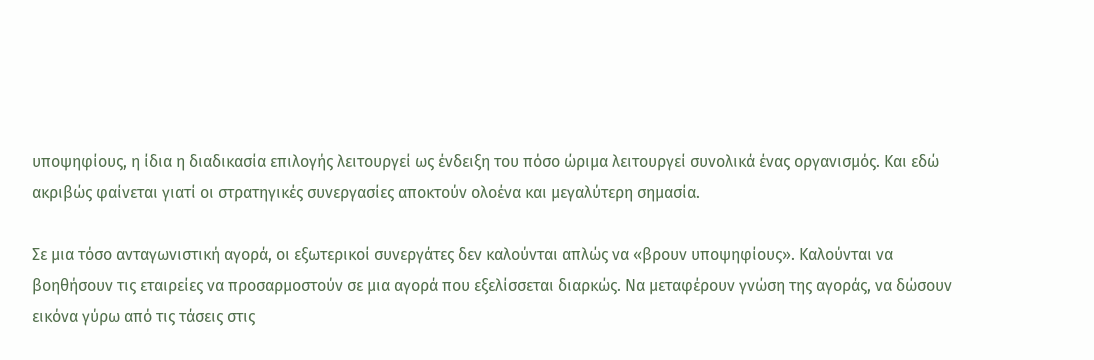υποψηφίους, η ίδια η διαδικασία επιλογής λειτουργεί ως ένδειξη του πόσο ώριμα λειτουργεί συνολικά ένας οργανισμός. Και εδώ ακριβώς φαίνεται γιατί οι στρατηγικές συνεργασίες αποκτούν ολοένα και μεγαλύτερη σημασία.

Σε μια τόσο ανταγωνιστική αγορά, οι εξωτερικοί συνεργάτες δεν καλούνται απλώς να «βρουν υποψηφίους». Καλούνται να βοηθήσουν τις εταιρείες να προσαρμοστούν σε μια αγορά που εξελίσσεται διαρκώς. Να μεταφέρουν γνώση της αγοράς, να δώσουν εικόνα γύρω από τις τάσεις στις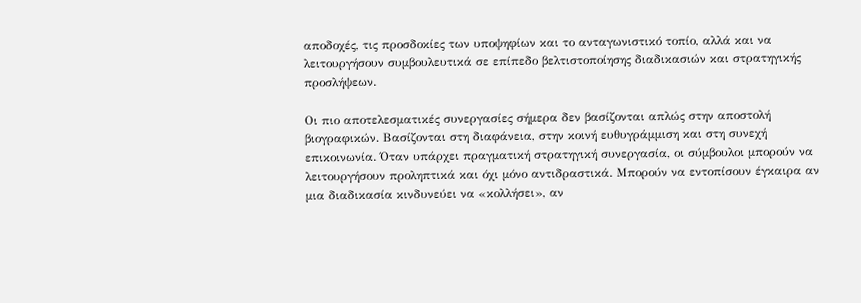αποδοχές, τις προσδοκίες των υποψηφίων και το ανταγωνιστικό τοπίο, αλλά και να λειτουργήσουν συμβουλευτικά σε επίπεδο βελτιστοποίησης διαδικασιών και στρατηγικής προσλήψεων.

Οι πιο αποτελεσματικές συνεργασίες σήμερα δεν βασίζονται απλώς στην αποστολή βιογραφικών. Βασίζονται στη διαφάνεια, στην κοινή ευθυγράμμιση και στη συνεχή επικοινωνία. Όταν υπάρχει πραγματική στρατηγική συνεργασία, οι σύμβουλοι μπορούν να λειτουργήσουν προληπτικά και όχι μόνο αντιδραστικά. Μπορούν να εντοπίσουν έγκαιρα αν μια διαδικασία κινδυνεύει να «κολλήσει», αν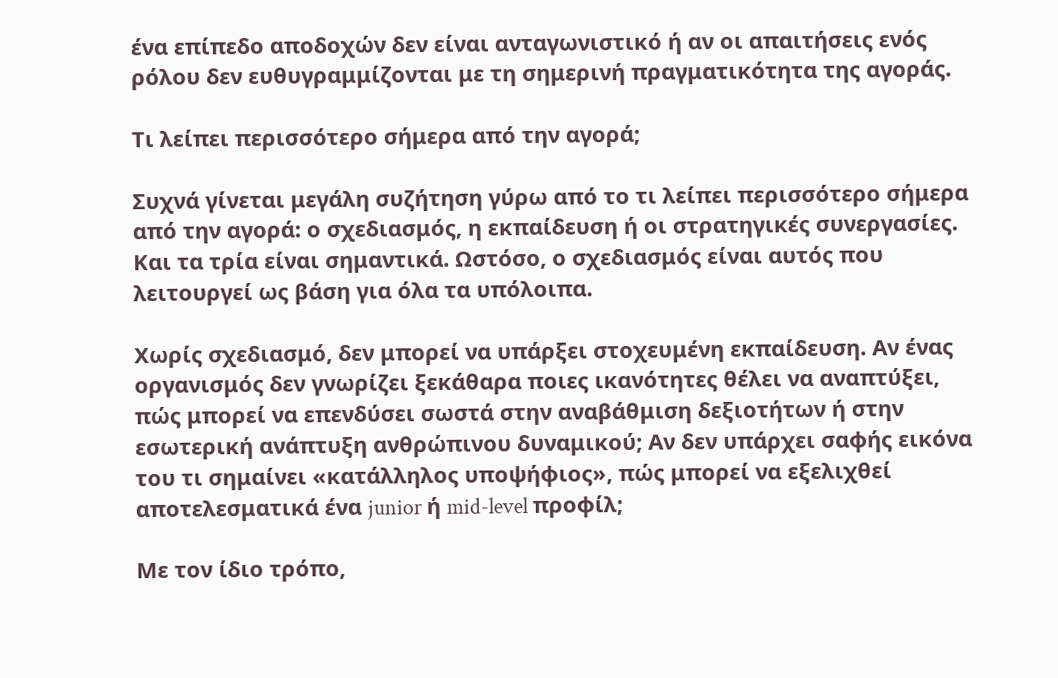ένα επίπεδο αποδοχών δεν είναι ανταγωνιστικό ή αν οι απαιτήσεις ενός ρόλου δεν ευθυγραμμίζονται με τη σημερινή πραγματικότητα της αγοράς.

Τι λείπει περισσότερο σήμερα από την αγορά;

Συχνά γίνεται μεγάλη συζήτηση γύρω από το τι λείπει περισσότερο σήμερα από την αγορά: ο σχεδιασμός, η εκπαίδευση ή οι στρατηγικές συνεργασίες. Και τα τρία είναι σημαντικά. Ωστόσο, ο σχεδιασμός είναι αυτός που λειτουργεί ως βάση για όλα τα υπόλοιπα.

Χωρίς σχεδιασμό, δεν μπορεί να υπάρξει στοχευμένη εκπαίδευση. Αν ένας οργανισμός δεν γνωρίζει ξεκάθαρα ποιες ικανότητες θέλει να αναπτύξει, πώς μπορεί να επενδύσει σωστά στην αναβάθμιση δεξιοτήτων ή στην εσωτερική ανάπτυξη ανθρώπινου δυναμικού; Αν δεν υπάρχει σαφής εικόνα του τι σημαίνει «κατάλληλος υποψήφιος», πώς μπορεί να εξελιχθεί αποτελεσματικά ένα junior ή mid-level προφίλ;

Με τον ίδιο τρόπο,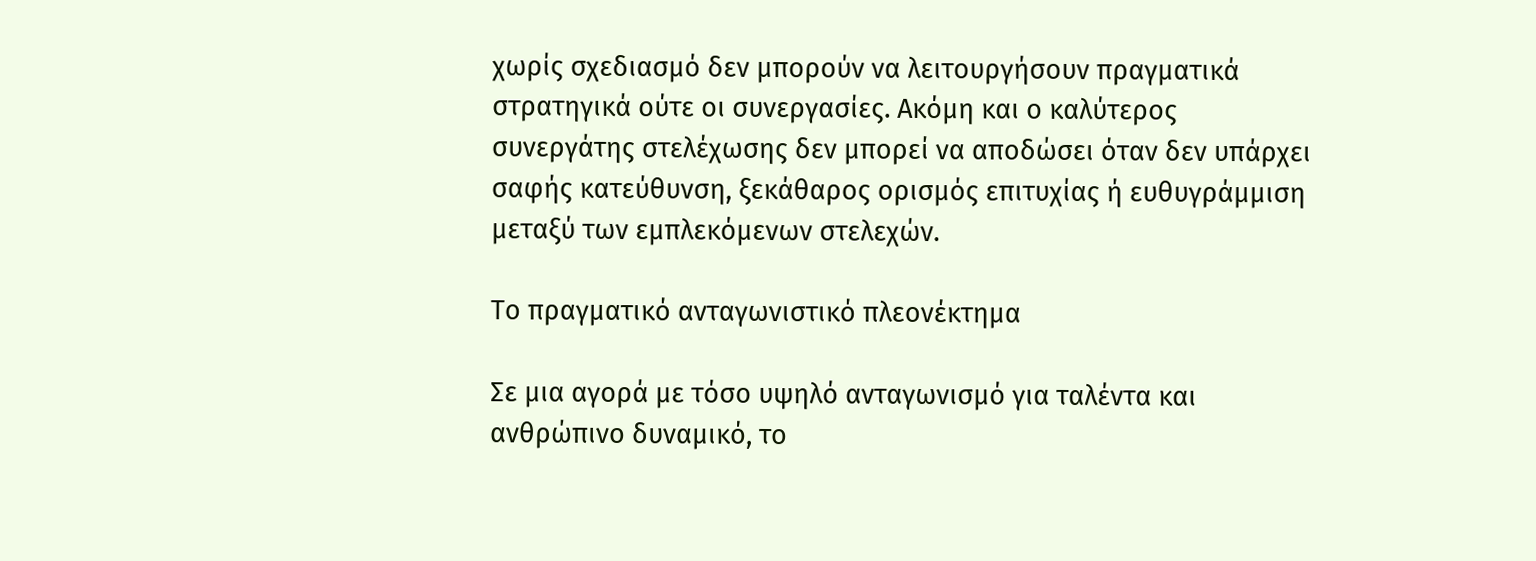χωρίς σχεδιασμό δεν μπορούν να λειτουργήσουν πραγματικά στρατηγικά ούτε οι συνεργασίες. Ακόμη και ο καλύτερος συνεργάτης στελέχωσης δεν μπορεί να αποδώσει όταν δεν υπάρχει σαφής κατεύθυνση, ξεκάθαρος ορισμός επιτυχίας ή ευθυγράμμιση μεταξύ των εμπλεκόμενων στελεχών.

Το πραγματικό ανταγωνιστικό πλεονέκτημα

Σε μια αγορά με τόσο υψηλό ανταγωνισμό για ταλέντα και ανθρώπινο δυναμικό, το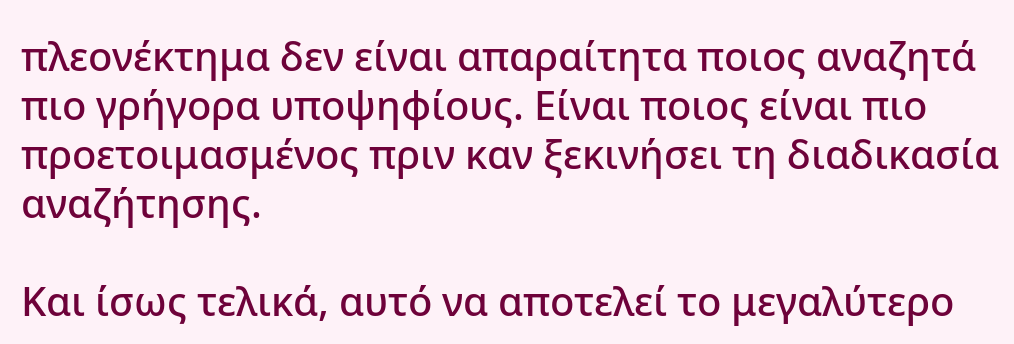πλεονέκτημα δεν είναι απαραίτητα ποιος αναζητά πιο γρήγορα υποψηφίους. Είναι ποιος είναι πιο προετοιμασμένος πριν καν ξεκινήσει τη διαδικασία αναζήτησης.

Και ίσως τελικά, αυτό να αποτελεί το μεγαλύτερο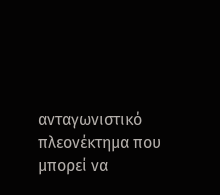ανταγωνιστικό πλεονέκτημα που μπορεί να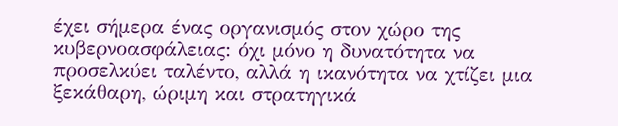έχει σήμερα ένας οργανισμός στον χώρο της κυβερνοασφάλειας: όχι μόνο η δυνατότητα να προσελκύει ταλέντο, αλλά η ικανότητα να χτίζει μια ξεκάθαρη, ώριμη και στρατηγικά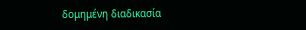δομημένη διαδικασία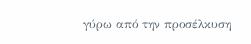γύρω από την προσέλκυση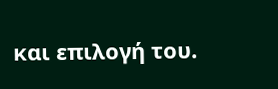και επιλογή του.